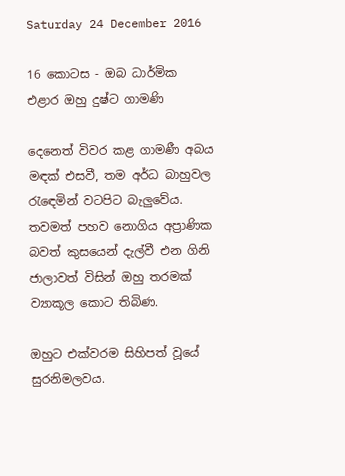Saturday 24 December 2016

16 කොටස - ඔබ ධාර්මික එළාර ඔහු දුෂ්ට ගාමණි

දෙනෙත් විවර කළ ගාමණී අබය මඳක්‌ එසවී, තම අර්ධ බාහුවල රැඳෙමින් වටපිට බැලුවේය. තවමත් පහව නොගිය අප්‍රාණික බවත් කුසයෙන් දැල්වී එන ගිනි ජාලාවත් විසින් ඔහු තරමක්‌ ව්‍යාකූල කොට තිබිණ.

ඔහුට එක්‌වරම සිහිපත් වූයේ සුරනිමලවය.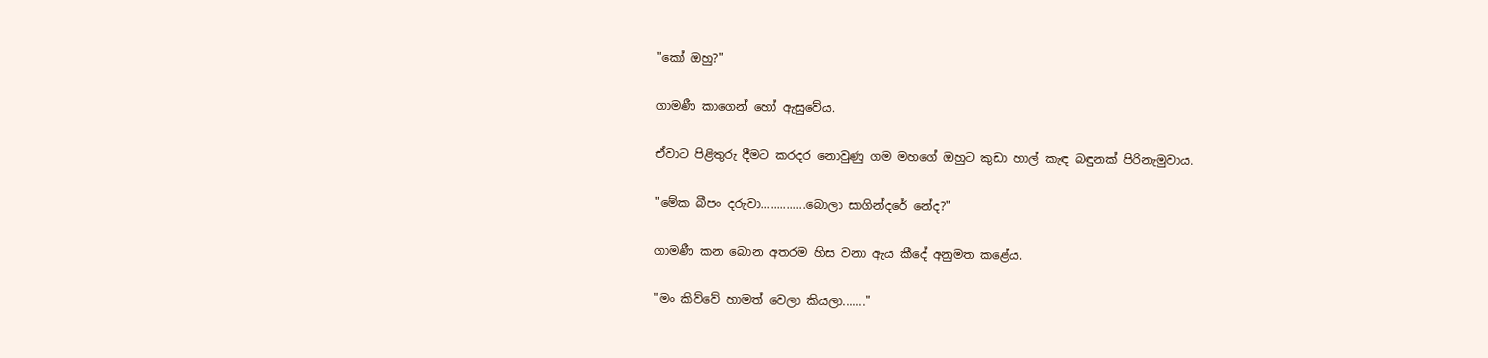"කෝ ඔහු?"

ගාමණී කාගෙන් හෝ ඇසුවේය.

ඒවාට පිළිතුරු දීමට කරදර නොවුණු ගම මහගේ ඔහුට කුඩා හාල් කැඳ බඳුනක්‌ පිරිනැමුවාය.

"මේක බීපං දරුවා..............බොලා සාගින්දරේ නේද?"

ගාමණී කන බොන අතරම හිස වනා ඇය කීදේ අනුමත කළේය.

"මං කිව්වේ හාමත් වෙලා කියලා......."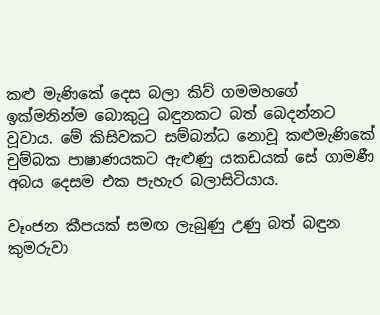කළු මැණිකේ දෙස බලා කිව් ගමමහගේ ඉක්‌මනින්ම බොකුටු බඳුනකට බත් බෙදන්නට වූවාය. මේ කිසිවකට සම්බන්ධ නොවූ කළුමැණිකේ චුම්බක පාෂාණයකට ඇළුණු යකඩයක්‌ සේ ගාමණී අබය දෙසම එක පැහැර බලාසිටියාය.

වෑංජන කීපයක්‌ සමඟ ලැබුණු උණු බත් බඳුන කුමරුවා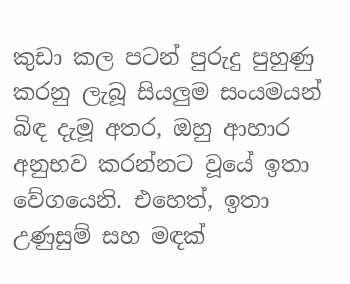කුඩා කල පටන් පුරුදු පුහුණු කරනු ලැබූ සියලුම සංයමයන් බිඳ දැමූ අතර, ඔහු ආහාර අනුභව කරන්නට වූයේ ඉතා වේගයෙනි. එහෙත්, ඉතා උණුසුම් සහ මඳක්‌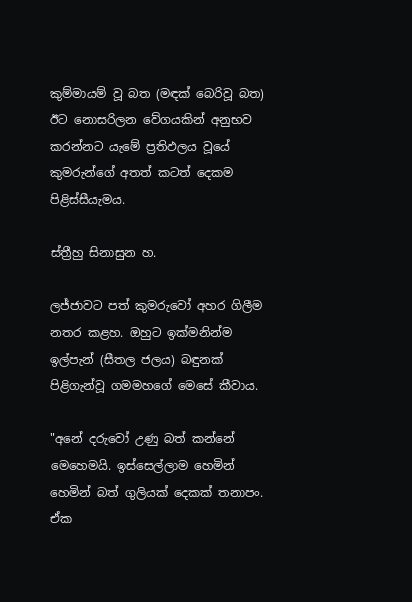කුම්මායම් වූ බත (මඳක්‌ බෙරිවූ බත) ඊට නොසරිලන වේගයකින් අනුභව කරන්නට යැමේ ප්‍රතිඵලය වූයේ කුමරුන්ගේ අතත් කටත් දෙකම පිළිස්‌සීයැමය.

ස්‌ත්‍රීහු සිනාසුන හ.

ලජ්ජාවට පත් කුමරුවෝ අහර ගිලීම නතර කළහ. ඔහුට ඉක්‌මනින්ම ඉල්පැන් (සීතල ජලය) බඳුනක්‌ පිළිගැන්වූ ගමමහගේ මෙසේ කීවාය.

"අනේ දරුවෝ උණු බත් කන්නේ මෙහෙමයි. ඉස්‌සෙල්ලාම හෙමින් හෙමින් බත් ගුලියක්‌ දෙකක්‌ තනාපං. ඒක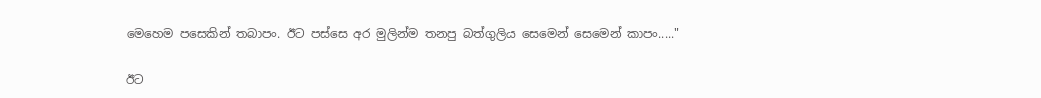මෙහෙම පසෙකින් තබාපං. ඊට පස්‌සෙ අර මුලින්ම තනපු බත්ගුලිය සෙමෙන් සෙමෙන් කාපං....."

ඊට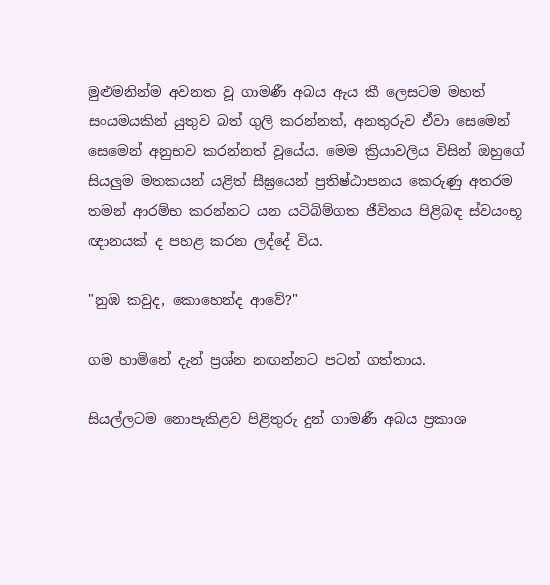මුළුමනින්ම අවනත වූ ගාමණී අබය ඇය කී ලෙසටම මහත් සංයමයකින් යුතුව බත් ගුලි කරන්නත්, අනතුරුව ඒවා සෙමෙන් සෙමෙන් අනුභව කරන්නත් වූයේය. මෙම ක්‍රියාවලිය විසින් ඔහුගේ සියලුම මතකයන් යළිත් සීඝ්‍රයෙන් ප්‍රතිෂ්ඨාපනය කෙරුණු අතරම තමන් ආරම්භ කරන්නට යන යටිබිම්ගත ජීවිතය පිළිබඳ ස්‌වයංභූ ඥානයක්‌ ද පහළ කරන ලද්දේ විය.

"නුඹ කවුද, කොහෙන්ද ආවේ?"

ගම හාමිනේ දැන් ප්‍රශ්න නඟන්නට පටන් ගත්තාය.

සියල්ලටම නොපැකිළව පිළිතුරු දුන් ගාමණී අබය ප්‍රකාශ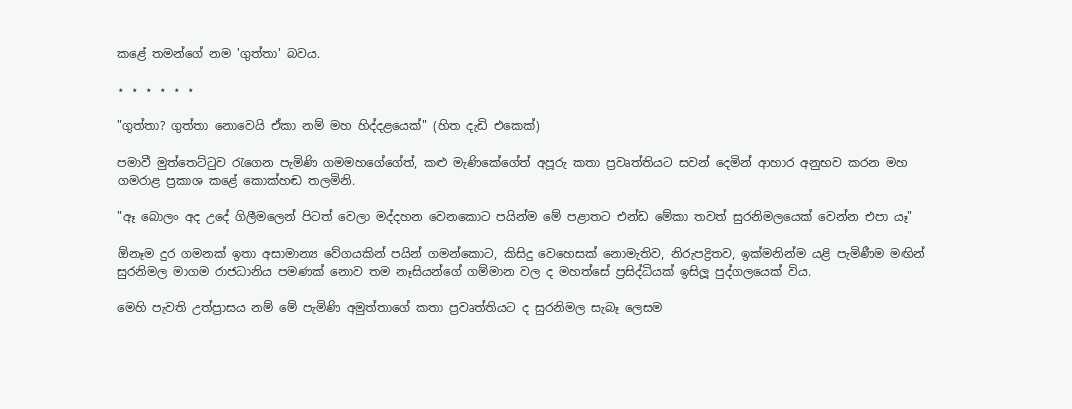කළේ තමන්ගේ නම 'ගුත්තා' බවය.

⋆ ⋆ ⋆ ⋆ ⋆ ⋆

"ගුත්තා? ගුත්තා නොවෙයි ඒකා නම් මහ හිද්දළයෙක්‌" (හිත දැඩි එකෙක්‌)

පමාවී මුත්තෙට්‌ටුව රැගෙන පැමිණි ගමමහගේගේත්, කළු මැණිකේගේත් අපූරු කතා ප්‍රවෘත්තියට සවන් දෙමින් ආහාර අනුභව කරන මහ ගමරාළ ප්‍රකාශ කළේ කොක්‌හඬ තලමිනි.

"ඈ බොලං අද උදේ ගිලීමලෙන් පිටත් වෙලා මද්දහන වෙනකොට පයින්ම මේ පළාතට එන්ඩ මේකා තවත් සුරනිමලයෙක්‌ වෙන්න එපා යෑ"

ඕනෑම දුර ගමනක්‌ ඉතා අසාමාන්‍ය වේගයකින් පයින් ගමන්කොට, කිසිදු වෙහෙසක්‌ නොමැතිව, නිරුපද්‍රිතව, ඉක්‌මනින්ම යළි පැමිණීම මඟින් සුරනිමල මාගම රාජධානිය පමණක්‌ නොව තම නෑසියන්ගේ ගම්මාන වල ද මහත්සේ ප්‍රසිද්ධියක්‌ ඉසිලූ පුද්ගලයෙක්‌ විය.

මෙහි පැවති උත්ප්‍රාසය නම් මේ පැමිණි අමුත්තාගේ කතා ප්‍රවෘත්තියට ද සුරනිමල සැබෑ ලෙසම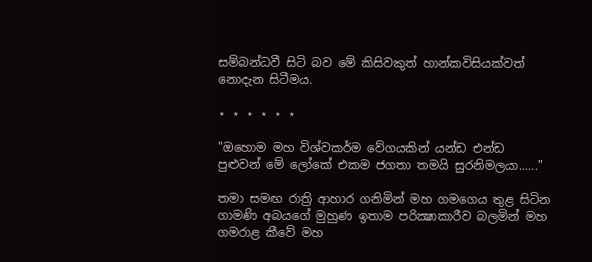සම්බන්ධවී සිටි බව මේ කිසිවකුත් හාන්කවිසියක්‌වත් නොදැන සිටීමය.

⋆ ⋆ ⋆ ⋆ ⋆ ⋆

"ඔහොම මහ විශ්වකර්ම වේගයකින් යන්ඩ එන්ඩ පුළුවන් මේ ලෝකේ එකම ජගතා තමයි සුරනිමලයා......"

තමා සමඟ රාත්‍රි ආහාර ගනිමින් මහ ගමගෙය තුළ සිටින ගාමණි අබයගේ මුහුණ ඉතාම පරික්‍ෂාකාරීව බලමින් මහ ගමරාළ කීවේ මහ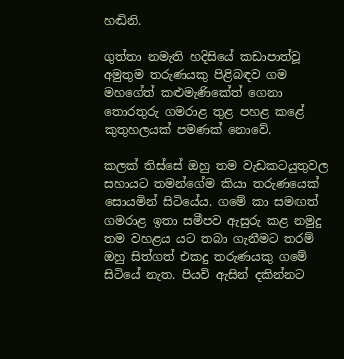හඬිනි.

ගුත්තා නමැති හදිසියේ කඩාපාත්වූ අමුතුම තරුණයකු පිළිබඳව ගම මහගේත් කළුමැණිකේත් ගෙනා තොරතුරු ගමරාළ තුළ පහළ කළේ කුතුහලයක්‌ පමණක්‌ නොවේ.

කලක්‌ තිස්‌සේ ඔහු තම වැඩකටයුතුවල සහායට තමන්ගේම කියා තරුණයෙක්‌ සොයමින් සිටියේය. ගමේ කා සමඟත් ගමරාළ ඉතා සමීපව ඇසුරු කළ නමුදු තම වහළය යට තබා ගැනීමට තරම් ඔහු සිත්ගත් එකදු තරුණයකු ගමේ සිටියේ නැත. පියවි ඇසින් දකින්නට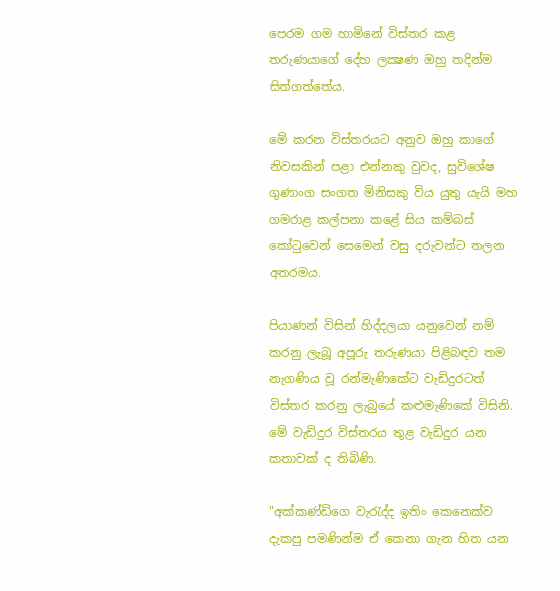පෙරම ගම හාමිනේ විස්‌තර කළ තරුණයාගේ දේහ ලක්‍ෂණ ඔහු තදින්ම සිත්ගත්තේය.

මේ කරන විස්‌තරයට අනුව ඔහු කාගේ නිවසකින් පළා එන්නකු වුවද, සුවිශේෂ ගුණාංග සංගත මිනිසකු විය යුතු යැයි මහ ගමරාළ කල්පනා කළේ සිය කම්බස්‌ කෝටුවෙන් සෙමෙන් වසු දරුවන්ට තලන අතරමය.

පියාණන් විසින් හිද්දලයා යනුවෙන් නම් කරනු ලැබූ අපූරු තරුණයා පිළිබඳව තම නැගණිය වූ රන්මැණිකේට වැඩිදුරටත් විස්‌තර කරනු ලැබුයේ කළුමැණිකේ විසිනි. මේ වැඩිදුර විස්‌තරය තුළ වැඩිදුර යන කතාවක්‌ ද තිබිණි.

"අක්‌කණ්‌ඩිගෙ වැරැද්ද ඉතිං කෙනෙක්‌ව දැකපු පමණින්ම ඒ කෙනා ගැන හිත යන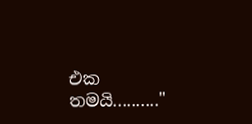එක තමයි.........."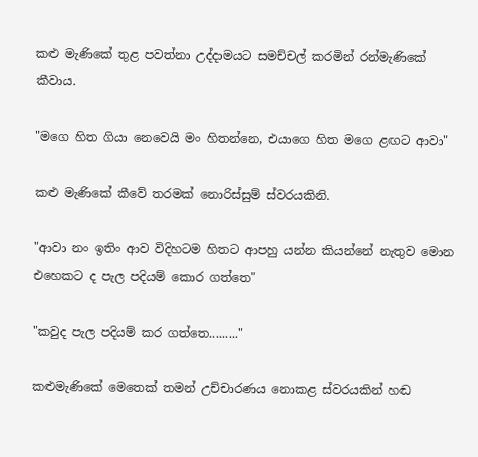කළු මැණිකේ තුළ පවත්නා උද්දාමයට සමච්චල් කරමින් රන්මැණිකේ කීවාය.

"මගෙ හිත ගියා නෙවෙයි මං හිතන්නෙ, එයාගෙ හිත මගෙ ළඟට ආවා"

කළු මැණිකේ කීවේ තරමක්‌ නොරිස්‌සුම් ස්‌වරයකිනි.

"ආවා නං ඉතිං ආව විදිහටම හිතට ආපහු යන්න කියන්නේ නැතුව මොන එහෙකට ද පැල පදියම් කොර ගත්තෙ"

"කවුද පැල පදියම් කර ගත්තෙ........."

කළුමැණිකේ මෙතෙක්‌ තමන් උච්චාරණය නොකළ ස්‌වරයකින් හඬ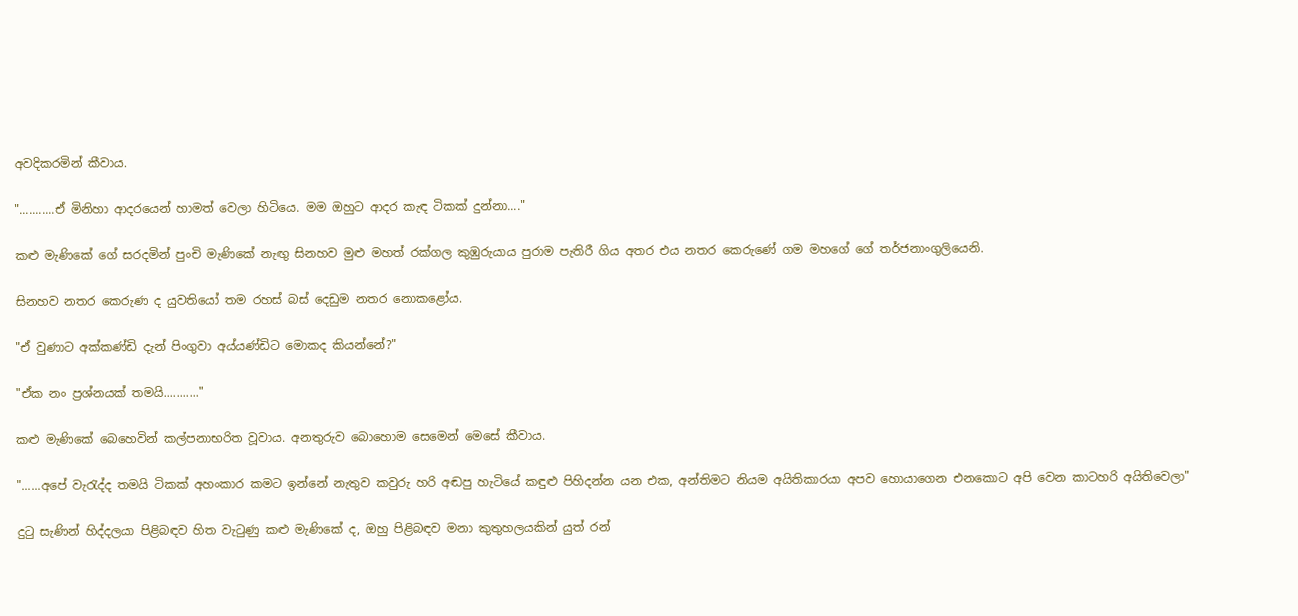අවදිකරමින් කීවාය.

"...........ඒ මිනිහා ආදරයෙන් හාමත් වෙලා හිටියෙ. මම ඔහුට ආදර කැඳ ටිකක්‌ දුන්නා...."

කළු මැණිකේ ගේ සරදමින් පුංචි මැණිකේ නැඟු සිනහව මුළු මහත් රක්‌ගල කුඹුරුයාය පුරාම පැතිරී ගිය අතර එය නතර කෙරුණේ ගම මහගේ ගේ තර්ජනාංගුලියෙනි.

සිනහව නතර කෙරුණ ද යුවතියෝ තම රහස්‌ බස්‌ දෙඩුම නතර නොකළෝය.

"ඒ වුණාට අක්‌කණ්‌ඩි දැන් පිංගුවා අය්යණ්‌ඩිට මොකද කියන්නේ?"

"ඒක නං ප්‍රශ්නයක්‌ තමයි..........."

කළු මැණිකේ බෙහෙවින් කල්පනාභරිත වූවාය. අනතුරුව බොහොම සෙමෙන් මෙසේ කීවාය.

"......අපේ වැරැද්ද තමයි ටිකක්‌ අහංකාර කමට ඉන්නේ නැතුව කවුරු හරි අඬපු හැටියේ කඳුළු පිහිදන්න යන එක, අන්තිමට නියම අයිතිකාරයා අපව හොයාගෙන එනකොට අපි වෙන කාටහරි අයිතිවෙලා"

දුටු සැණින් හිද්දලයා පිළිබඳව හිත වැටුණු කළු මැණිකේ ද, ඔහු පිළිබඳව මනා කුතුහලයකින් යුත් රන්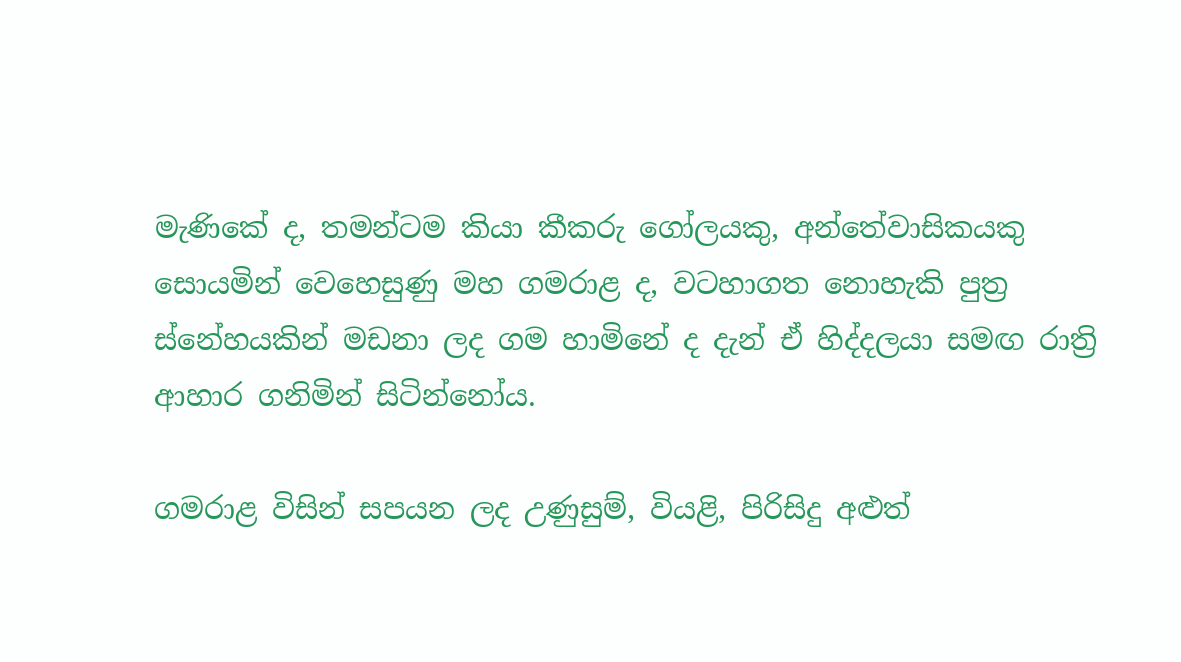මැණිකේ ද, තමන්ටම කියා කීකරු ගෝලයකු, අන්තේවාසිකයකු සොයමින් වෙහෙසුණු මහ ගමරාළ ද, වටහාගත නොහැකි පුත්‍ර ස්‌නේහයකින් මඩනා ලද ගම හාමිනේ ද දැන් ඒ හිද්දලයා සමඟ රාත්‍රි ආහාර ගනිමින් සිටින්නෝය.

ගමරාළ විසින් සපයන ලද උණුසුම්, වියළි, පිරිසිදු අළුත්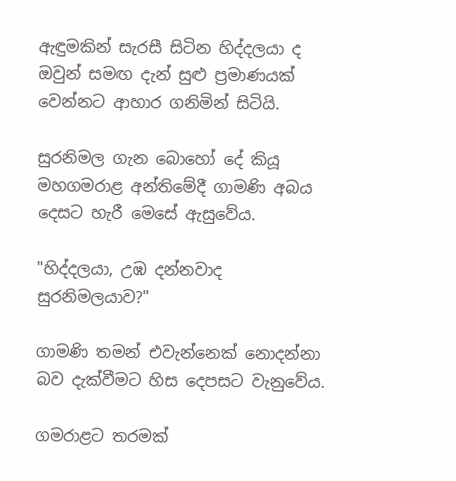ඇඳුමකින් සැරසී සිටින හිද්දලයා ද ඔවුන් සමඟ දැන් සුළු ප්‍රමාණයක්‌ වෙන්නට ආහාර ගනිමින් සිටියි.

සුරනිමල ගැන බොහෝ දේ කියූ මහගමරාළ අන්තිමේදී ගාමණි අබය දෙසට හැරී මෙසේ ඇසුවේය.

"හිද්දලයා, උඹ දන්නවාද සුරනිමලයාව?"

ගාමණි තමන් එවැන්නෙක්‌ නොදන්නා බව දැක්‌වීමට හිස දෙපසට වැනුවේය.

ගමරාළට තරමක්‌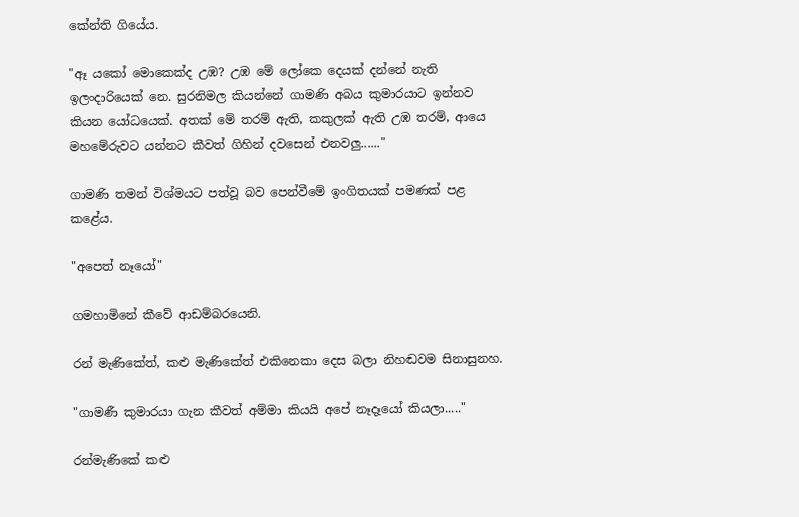කේන්ති ගියේය.

"ඈ යකෝ මොකෙක්‌ද උඹ? උඹ මේ ලෝකෙ දෙයක්‌ දන්නේ නැති ඉලංදාරියෙක්‌ නෙ. සුරනිමල කියන්නේ ගාමණි අබය කුමාරයාට ඉන්නව කියන යෝධයෙක්‌. අතක්‌ මේ තරම් ඇති, කකුලක්‌ ඇති උඹ තරම්, ආයෙ මහමේරුවට යන්නට කීවත් ගිහින් දවසෙන් එනවලු......"

ගාමණි තමන් විශ්මයට පත්වූ බව පෙන්වීමේ ඉංගිතයක්‌ පමණක්‌ පළ කළේය.

"අපෙත් නෑයෝ"

ගමහාමිනේ කීවේ ආඩම්බරයෙනි.

රන් මැණිකේත්, කළු මැණිකේත් එකිනෙකා දෙස බලා නිහඬවම සිනාසුනහ.

"ගාමණී කුමාරයා ගැන කීවත් අම්මා කියයි අපේ නෑදෑයෝ කියලා....."

රන්මැණිකේ කළු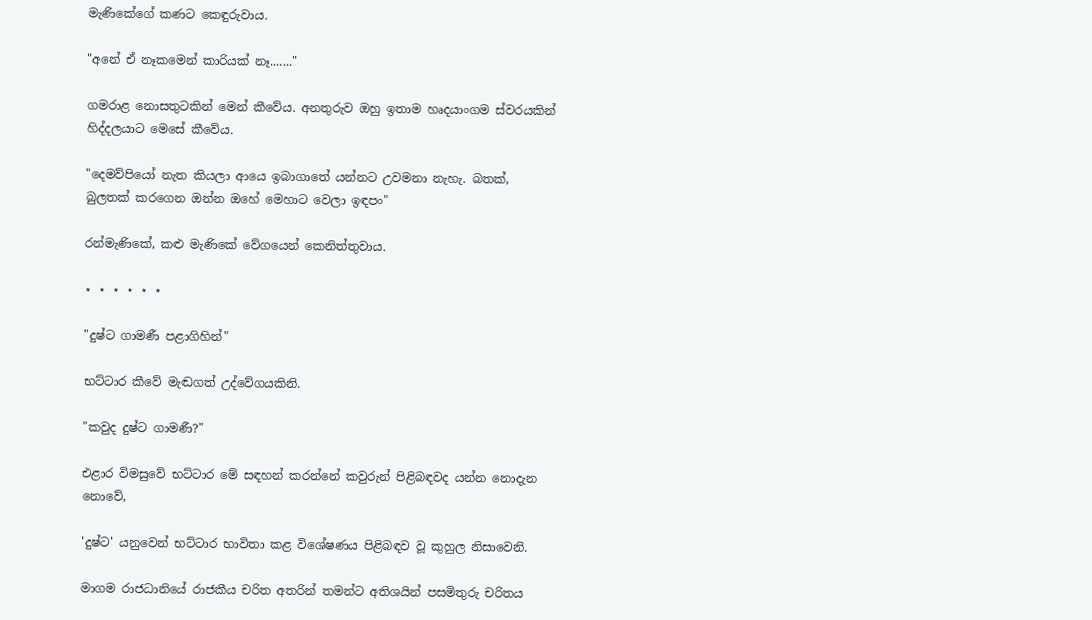මැණිකේගේ කණට කෙඳුරුවාය.

"අනේ ඒ නෑකමෙන් කාරියක්‌ නෑ......."

ගමරාළ නොසතුටකින් මෙන් කීවේය. අනතුරුව ඔහු ඉතාම හෘදයාංගම ස්‌වරයකින් හිද්දලයාට මෙසේ කීවේය.

"දෙමව්පියෝ නැත කියලා ආයෙ ඉබාගාතේ යන්නට උවමනා නැහැ. බතක්‌, බුලතක්‌ කරගෙන ඔන්න ඔහේ මෙහාට වෙලා ඉඳපං"

රන්මැණිකේ, කළු මැණිකේ වේගයෙන් කෙනිත්තුවාය.

⋆ ⋆ ⋆ ⋆ ⋆ ⋆

"දුෂ්ට ගාමණී පළාගිහින්"

භට්‌ටාර කීවේ මැඬගත් උද්වේගයකිනි.

"කවුද දුෂ්ට ගාමණී?"

එළාර විමසුවේ භට්‌ටාර මේ සඳහන් කරන්නේ කවුරුන් පිළිබඳවද යන්න නොදැන නොවේ,

'දුෂ්ට' යනුවෙන් භට්‌ටාර භාවිතා කළ විශේෂණය පිළිබඳව වූ කුහුල නිසාවෙනි.

මාගම රාජධානියේ රාජකීය චරිත අතරින් තමන්ට අතිශයින් පසමිතුරු චරිතය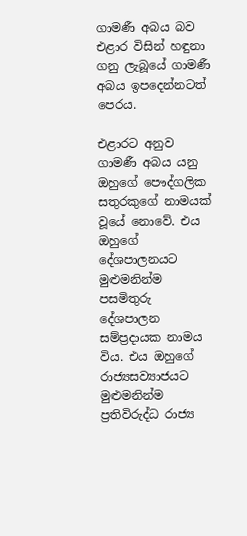ගාමණී අබය බව එළාර විසින් හඳුනා ගනු ලැබූයේ ගාමණී අබය ඉපදෙන්නටත් පෙරය.

එළාරට අනුව ගාමණී අබය යනු ඔහුගේ පෞද්ගලික සතුරකුගේ නාමයක්‌ වූයේ නොවේ. එය ඔහුගේ දේශපාලනයට මුළුමනින්ම පසමිතුරු දේශපාලන සම්ප්‍රදායක නාමය විය. එය ඔහුගේ රාජ්‍යසව්‍යාජයට මුළුමනින්ම ප්‍රතිවිරුද්ධ රාජ්‍ය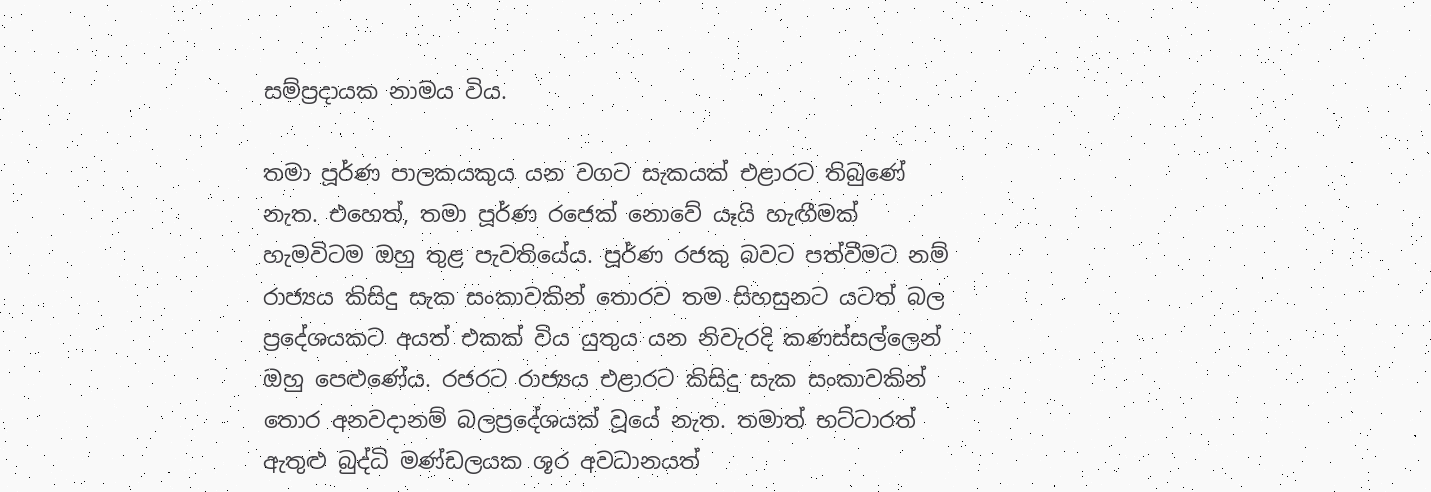සම්ප්‍රදායක නාමය විය.

තමා පූර්ණ පාලකයකුය යන වගට සැකයක්‌ එළාරට තිබුණේ නැත. එහෙත්, තමා පූර්ණ රජෙක්‌ නොවේ යෑයි හැඟීමක්‌ හැමවිටම ඔහු තුළ පැවතියේය. පූර්ණ රජකු බවට පත්වීමට නම් රාජ්‍යය කිසිදු සැක සංකාවකින් තොරව තම සිහසුනට යටත් බල ප්‍රදේශයකට අයත් එකක්‌ විය යුතුය යන නිවැරදි කණස්‌සල්ලෙන් ඔහු පෙළුණේය. රජරට රාජ්‍යය එළාරට කිසිදු සැක සංකාවකින් තොර අනවදානම් බලප්‍රදේශයක්‌ වූයේ නැත. තමාත් භට්‌ටාරත් ඇතුළු බුද්ධි මණ්‌ඩලයක ශූර අවධානයත්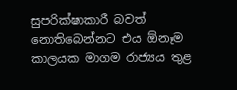සුපරික්‌ෂාකාරී බවත් නොතිබෙන්නට එය ඕනෑම කාලයක මාගම රාජ්‍යය තුළ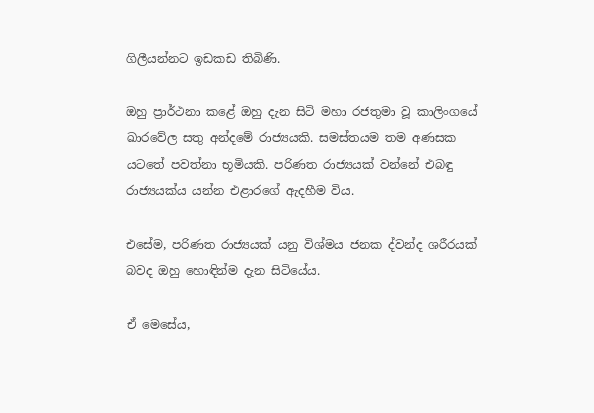ගිලීයන්නට ඉඩකඩ තිබිණි.

ඔහු ප්‍රාර්ථනා කළේ ඔහු දැන සිටි මහා රජතුමා වූ කාලිංගයේ ඛාරවේල සතු අන්දමේ රාජ්‍යයකි. සමස්‌තයම තම අණසක යටතේ පවත්නා භූමියකි. පරිණත රාජ්‍යයක්‌ වන්නේ එබඳු රාජ්‍යයක්‌ය යන්න එළාරගේ ඇදහීම විය.

එසේම, පරිණත රාජ්‍යයක්‌ යනු විශ්මය ජනක ද්වන්ද ශරීරයක්‌ බවද ඔහු හොඳින්ම දැන සිටියේය.

ඒ මෙසේය,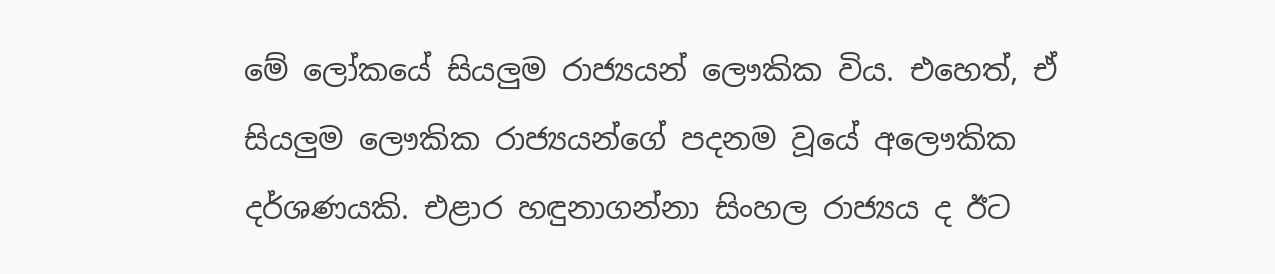මේ ලෝකයේ සියලුම රාජ්‍යයන් ලෞකික විය. එහෙත්, ඒ සියලුම ලෞකික රාජ්‍යයන්ගේ පදනම වූයේ අලෞකික දර්ශණයකි. එළාර හඳුනාගන්නා සිංහල රාජ්‍යය ද ඊට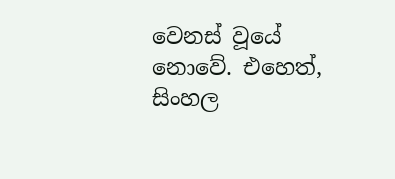වෙනස්‌ වූයේ නොවේ. එහෙත්, සිංහල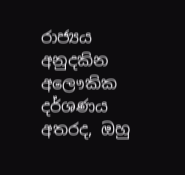රාජ්‍යය අනුදකින අලෞකික දර්ශණය අතරද, ඔහු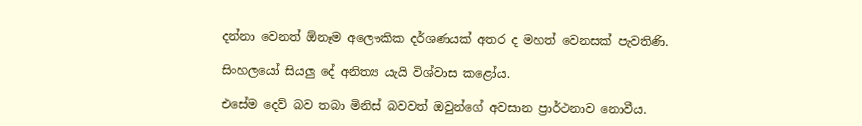දන්නා වෙනත් ඕනෑම අලෞකික දර්ශණයක්‌ අතර ද මහත් වෙනසක්‌ පැවතිණි.

සිංහලයෝ සියලු දේ අනිත්‍ය යැයි විශ්වාස කළෝය.

එසේම දෙව් බව තබා මිනිස්‌ බවවත් ඔවුන්ගේ අවසාන ප්‍රාර්ථනාව නොවීය.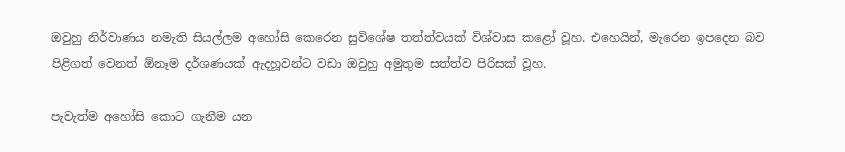ඔවුහු නිර්වාණය නමැති සියල්ලම අහෝසි කෙරෙන සුවිශේෂ තත්ත්වයක්‌ විශ්වාස කළෝ වූහ. එහෙයින්, මැරෙන ඉපදෙන බව පිළිගත් වෙනත් ඕනෑම දර්ශණයක්‌ ඇදහූවන්ට වඩා ඔවුහු අමුතුම සත්ත්ව පිරිසක්‌ වූහ.

පැවැත්ම අහෝසි කොට ගැනීම යන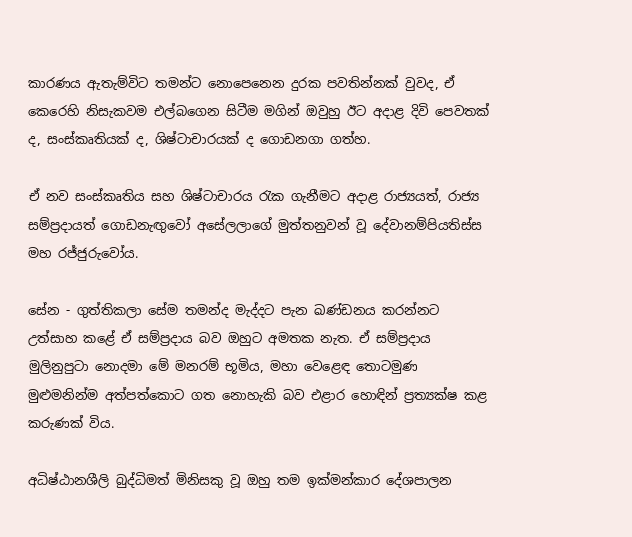කාරණය ඇතැම්විට තමන්ට නොපෙනෙන දුරක පවතින්නක්‌ වුවද, ඒ කෙරෙහි නිසැකවම එල්බගෙන සිටීම මගින් ඔවුහු ඊට අදාළ දිවි පෙවතක්‌ ද, සංස්‌කෘතියක්‌ ද, ශිෂ්ටාචාරයක්‌ ද ගොඩනගා ගත්හ.

ඒ නව සංස්‌කෘතිය සහ ශිෂ්ටාචාරය රැක ගැනීමට අදාළ රාජ්‍යයත්, රාජ්‍ය සම්ප්‍රදායත් ගොඩනැඟුවෝ අසේලලාගේ මුත්තනුවන් වූ දේවානම්පියතිස්‌ස මහ රජ්ජුරුවෝය.

සේන - ගුත්තිකලා සේම තමන්ද මැද්දට පැන ඛණ්‌ඩනය කරන්නට උත්සාහ කළේ ඒ සම්ප්‍රදාය බව ඔහුට අමතක නැත. ඒ සම්ප්‍රදාය මුලිනුපුටා නොදමා මේ මනරම් භූමිය, මහා වෙළෙඳ තොටමුණ මුළුමනින්ම අත්පත්කොට ගත නොහැකි බව එළාර හොඳින් ප්‍රත්‍යක්‌ෂ කළ කරුණක්‌ විය.

අධිෂ්ඨානශීලි බුද්ධිමත් මිනිසකු වූ ඔහු තම ඉක්‌මන්කාර දේශපාලන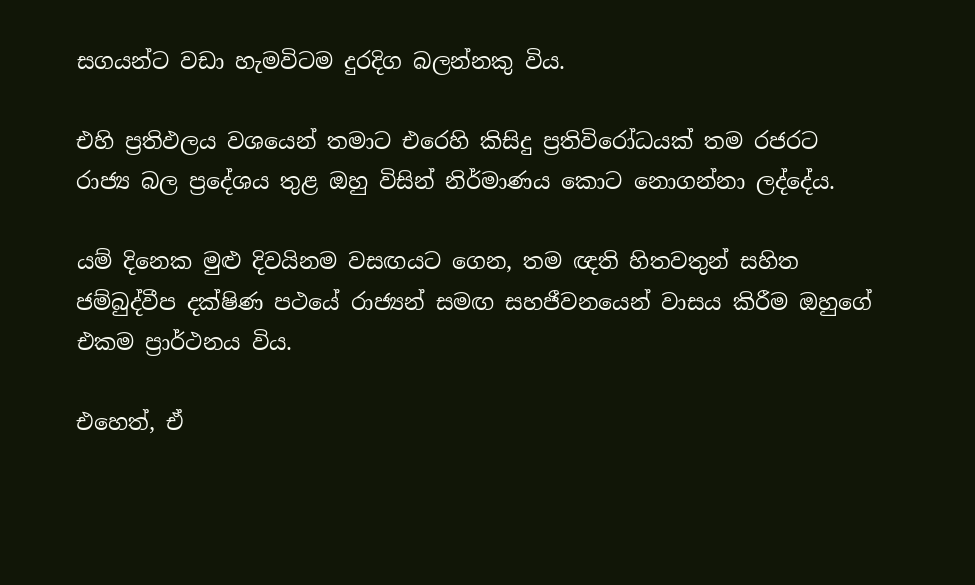සගයන්ට වඩා හැමවිටම දුරදිග බලන්නකු විය.

එහි ප්‍රතිඵලය වශයෙන් තමාට එරෙහි කිසිදු ප්‍රතිවිරෝධයක්‌ තම රජරට රාජ්‍ය බල ප්‍රදේශය තුළ ඔහු විසින් නිර්මාණය කොට නොගන්නා ලද්දේය.

යම් දිනෙක මුළු දිවයිනම වසඟයට ගෙන, තම ඥති හිතවතුන් සහිත ජම්බුද්වීප දක්‌ෂිණ පථයේ රාජ්‍යන් සමඟ සහජීවනයෙන් වාසය කිරීම ඔහුගේ එකම ප්‍රාර්ථනය විය.

එහෙත්, ඒ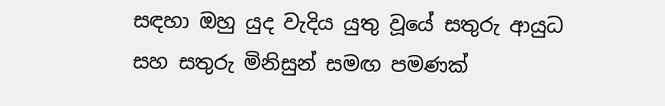සඳහා ඔහු යුද වැදිය යුතු වූයේ සතුරු ආයුධ සහ සතුරු මිනිසුන් සමඟ පමණක්‌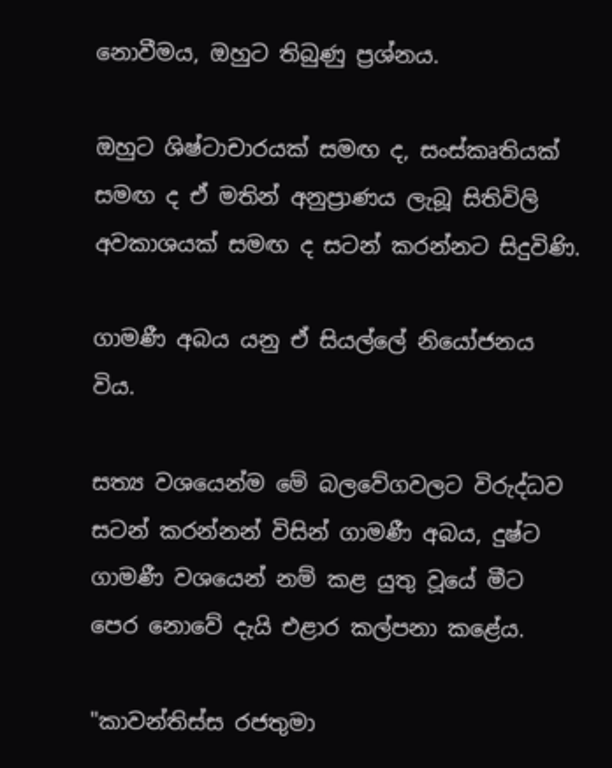නොවීමය, ඔහුට තිබුණු ප්‍රශ්නය.

ඔහුට ශිෂ්ටාචාරයක්‌ සමඟ ද, සංස්‌කෘතියක්‌ සමඟ ද ඒ මතින් අනුප්‍රාණය ලැබූ සිතිවිලි අවකාශයක්‌ සමඟ ද සටන් කරන්නට සිදුවිණි.

ගාමණී අබය යනු ඒ සියල්ලේ නියෝජනය විය.

සත්‍ය වශයෙන්ම මේ බලවේගවලට විරුද්ධව සටන් කරන්නන් විසින් ගාමණී අබය, දුෂ්ට ගාමණී වශයෙන් නම් කළ යුතු වූයේ මීට පෙර නොවේ දැයි එළාර කල්පනා කළේය.

"කාවන්තිස්‌ස රජතුමා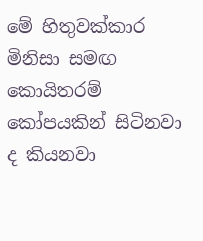මේ හිතුවක්‌කාර මිනිසා සමඟ කොයිතරම් කෝපයකින් සිටිනවා ද කියනවා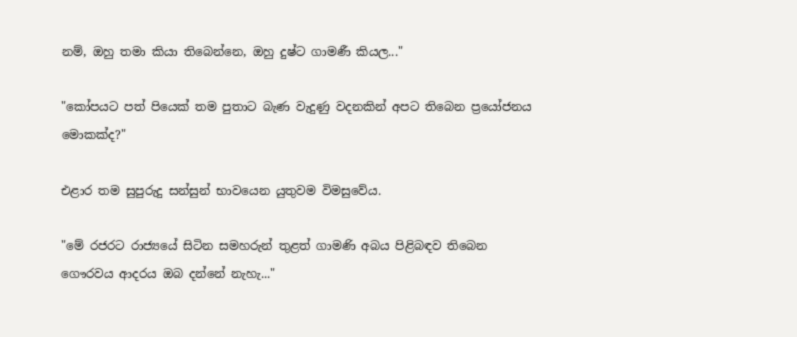නම්, ඔහු තමා කියා තිබෙන්නෙ, ඔහු දුෂ්ට ගාමණී කියල..."

"කෝපයට පත් පියෙක්‌ තම පුතාට බැණ වැදුණු වදනකින් අපට තිබෙන ප්‍රයෝජනය මොකක්‌ද?"

එළාර තම සුපුරුදු සන්සුන් භාවයෙන යුතුවම විමසුවේය.

"මේ රජරට රාජ්‍යයේ සිටින සමහරුන් තුළත් ගාමණි අබය පිළිබඳව තිබෙන ගෞරවය ආදරය ඔබ දන්නේ නැහැ..."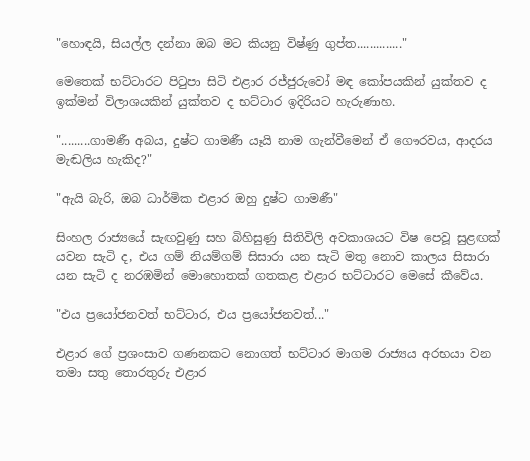"හොඳයි, සියල්ල දන්නා ඔබ මට කියනු විෂ්ණු ගුප්ත.............."

මෙතෙක්‌ භට්‌ටාරට පිටුපා සිටි එළාර රජ්ජුරුවෝ මඳ කෝපයකින් යුක්‌තව ද ඉක්‌මන් විලාශයකින් යුක්‌තව ද භට්‌ටාර ඉදිරියට හැරුණාහ.

".........ගාමණී අබය, දුෂ්ට ගාමණී යෑයි නාම ගැන්වීමෙන් ඒ ගෞරවය, ආදරය මැඬලිය හැකිද?"

"ඇයි බැරි, ඔබ ධාර්මික එළාර ඔහු දුෂ්ට ගාමණී"

සිංහල රාජ්‍යයේ සැඟවුණු සහ බිහිසුණු සිතිවිලි අවකාශයට විෂ පෙවූ සුළඟක්‌ යවන සැටි ද, එය ගම් නියම්ගම් සිසාරා යන සැටි මතු නොව කාලය සිසාරා යන සැටි ද නරඹමින් මොහොතක්‌ ගතකළ එළාර භට්‌ටාරට මෙසේ කීවේය.

"එය ප්‍රයෝජනවත් භට්‌ටාර, එය ප්‍රයෝජනවත්..."

එළාර ගේ ප්‍රශංසාව ගණනකට නොගත් භට්‌ටාර මාගම රාජ්‍යය අරභයා වන තමා සතු තොරතුරු එළාර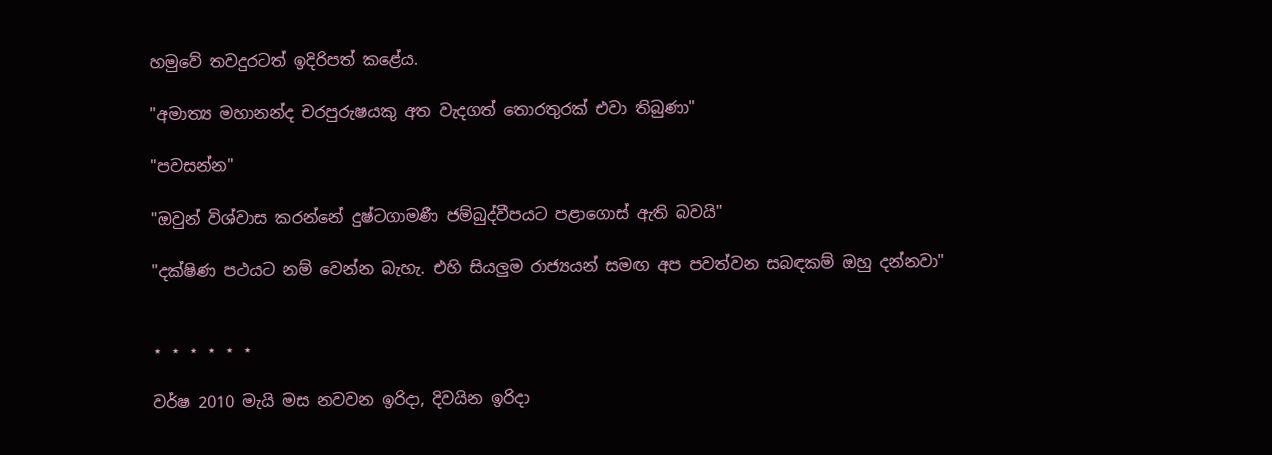හමුවේ තවදුරටත් ඉදිරිපත් කළේය.

"අමාත්‍ය මහානන්ද චරපුරුෂයකු අත වැදගත් තොරතුරක්‌ එවා තිබුණා"

"පවසන්න"

"ඔවුන් විශ්වාස කරන්නේ දුෂ්ටගාමණී ජම්බුද්වීපයට පළාගොස්‌ ඇති බවයි"

"දක්‌ෂිණ පථයට නම් වෙන්න බැහැ. එහි සියලුම රාජ්‍යයන් සමඟ අප පවත්වන සබඳකම් ඔහු දන්නවා"


⋆ ⋆ ⋆ ⋆ ⋆ ⋆

වර්ෂ 2010 මැයි මස නවවන ඉරිදා, දිවයින ඉරිදා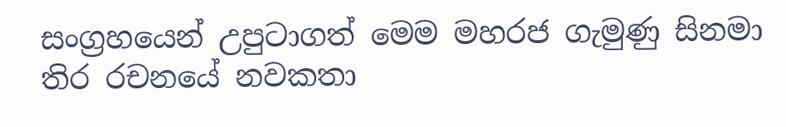සංග්‍රහයෙන් උපුටාගත් මෙම මහරජ ගැමුණු සිනමා තිර රචනයේ නවකතා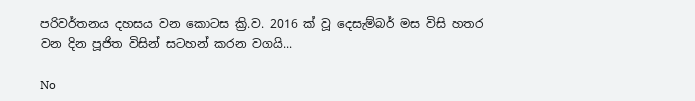පරිවර්තනය දහසය වන කොටස ක්‍රි.ව. 2016 ක් වූ දෙසැම්බර් මස විසි හතර වන දින පූජිත විසින් සටහන් කරන වගයි...

No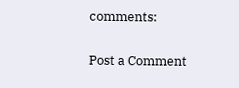comments:

Post a Comment